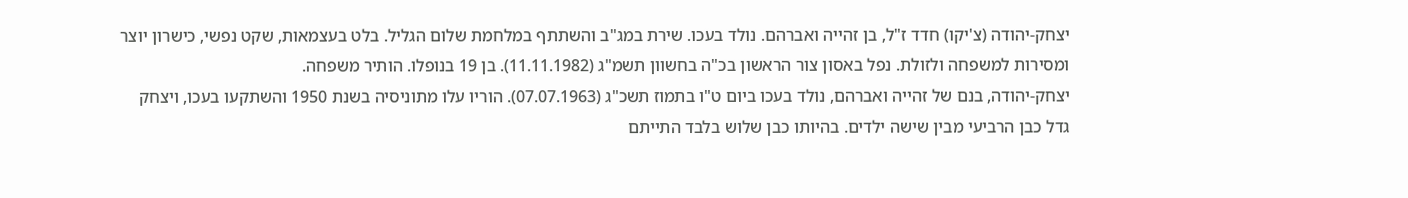יצחק-יהודה (צ'יקו) חדד ז"ל, בן זהייה ואברהם. נולד בעכו. שירת במג"ב והשתתף במלחמת שלום הגליל. בלט בעצמאות, שקט נפשי, כישרון יוצר ומסירות למשפחה ולזולת. נפל באסון צור הראשון בכ"ה בחשוון תשמ"ג (11.11.1982). בן 19 בנופלו. הותיר משפחה.
יצחק-יהודה, בנם של זהייה ואברהם, נולד בעכו ביום ט"ו בתמוז תשכ"ג (07.07.1963). הוריו עלו מתוניסיה בשנת 1950 והשתקעו בעכו, ויצחק גדל כבן הרביעי מבין שישה ילדים. בהיותו כבן שלוש בלבד התייתם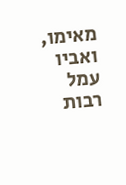מאימו, ואביו עמל רבות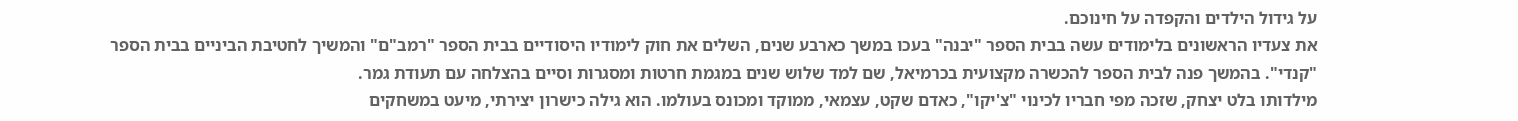על גידול הילדים והקפדה על חינוכם.
את צעדיו הראשונים בלימודים עשה בבית הספר "יבנה" בעכו במשך כארבע שנים, השלים את חוק לימודיו היסודיים בבית הספר "רמב"ם" והמשיך לחטיבת הביניים בבית הספר "קנדי". בהמשך פנה לבית הספר להכשרה מקצועית בכרמיאל, שם למד שלוש שנים במגמת חרטות ומסגרות וסיים בהצלחה עם תעודת גמר.
מילדותו בלט יצחק, שזכה מפי חבריו לכינוי "צ'יקו", כאדם שקט, עצמאי, ממוקד ומכונס בעולמו. הוא גילה כישרון יצירתי, מיעט במשחקים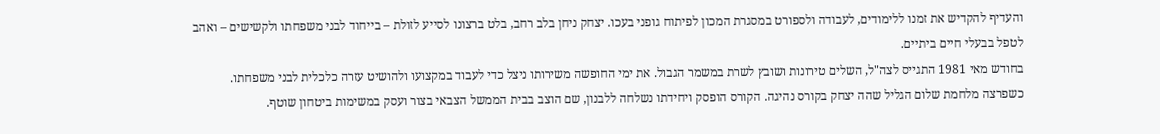והעדיף להקדיש את זמנו ללימודים, לעבודה ולספורט במסגרת המכון לפיתוח גופני בעכו. יצחק ניחן בלב רחב, בלט ברצונו לסייע לזולת – בייחוד לבני משפחתו ולקשישים – ואהב לטפל בבעלי חיים ביתיים.
בחודש מאי 1981 התגייס לצה"ל, השלים טירונות ושובץ לשרת במשמר הגבול. את ימי החופשה משירותו ניצל כדי לעבוד במקצועו ולהושיט עזרה כלכלית לבני משפחתו.
כשפרצה מלחמת שלום הגליל שהה יצחק בקורס נהיגה. הקורס הופסק ויחידתו נשלחה ללבנון, שם הוצב בבית הממשל הצבאי בצור ועסק במשימות ביטחון שוטף.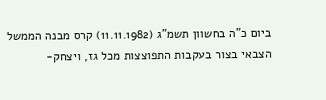ביום כ"ה בחשוון תשמ"ג (11.11.1982) קרס מבנה הממשל הצבאי בצור בעקבות התפוצצות מכל גז, ויצחק-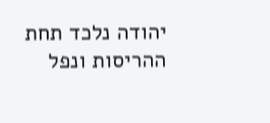יהודה נלכד תחת ההריסות ונפל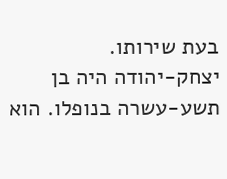בעת שירותו.
יצחק-יהודה היה בן תשע-עשרה בנופלו. הוא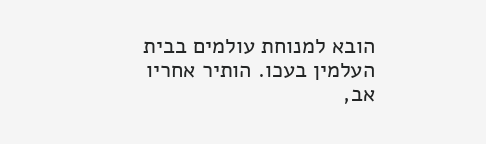הובא למנוחת עולמים בבית העלמין בעכו. הותיר אחריו אב,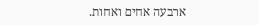ארבעה אחים ואחות.